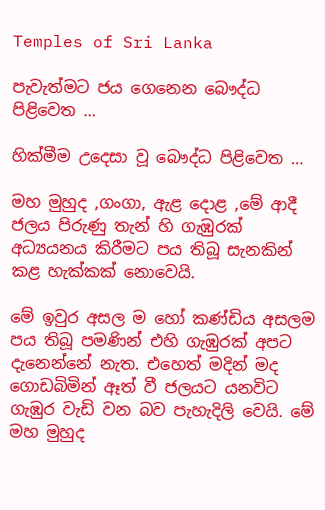Temples of Sri Lanka

පැවැත්මට ජය ගෙනෙන බෞද්ධ පිළිවෙත …

හික්මීම උදෙසා වූ බෞද්ධ පිළිවෙත …

මහ මුහුද ,ගංගා, ඇළ දොළ ,මේ ආදී ජලය පිරුණු තැන් හි ගැඹුරක් අධ්‍යයනය කිරීමට පය තිබූ සැනකින් කළ හැක්කක් නොවෙයි.

මේ ඉවුර අසල ම හෝ කණ්ඩිය අසලම පය තිබූ පමණින් එහි ගැඹුරක් අපට දැනෙන්නේ නැත. එහෙත් මදින් මද ගොඩබිමින් ඈත් වී ජලයට යනවිට ගැඹුර වැඩි වන බව පැහැදිලි වෙයි. මේ මහ මුහුද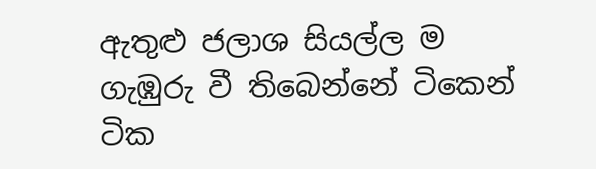ඇතුළු ජලාශ සියල්ල ම ගැඹුරු වී තිබෙන්නේ ටිකෙන් ටික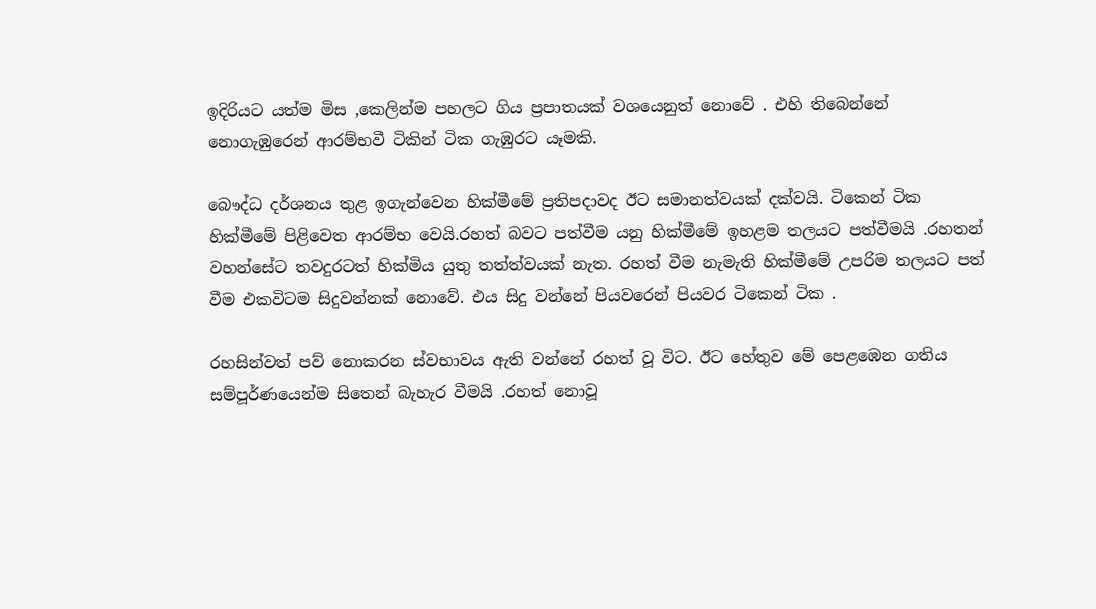ඉදිරියට යත්ම මිස ,කෙලින්ම පහලට ගිය ප්‍රපාතයක් වශයෙනුත් නොවේ . එහි තිබෙන්නේ නොගැඹුරෙන් ආරම්භවී ටිකින් ටික ගැඹුරට යෑමකි.

බෞද්ධ දර්ශනය තුළ ඉගැන්වෙන හික්මීමේ ප්‍රතිපදාවද ඊට සමානත්වයක් දක්වයි. ටිකෙන් ටික හික්මීමේ පිළිවෙත ආරම්භ වෙයි.රහත් බවට පත්වීම යනු හික්මීමේ ඉහළම තලයට පත්වීමයි .රහතන් වහන්සේට තවදුරටත් හික්මිය යුතු තත්ත්වයක් නැත. රහත් වීම නැමැති හික්මීමේ උපරිම තලයට පත් වීම එකවිටම සිදුවන්නක් නොවේ. එය සිදු වන්නේ පියවරෙන් පියවර ටිකෙන් ටික .

රහසින්වත් පව් නොකරන ස්වභාවය ඇති වන්නේ රහත් වූ විට. ඊට හේතුව මේ පෙළඹෙන ගතිය සම්පූර්ණයෙන්ම සිතෙන් බැහැර වීමයි .රහත් නොවූ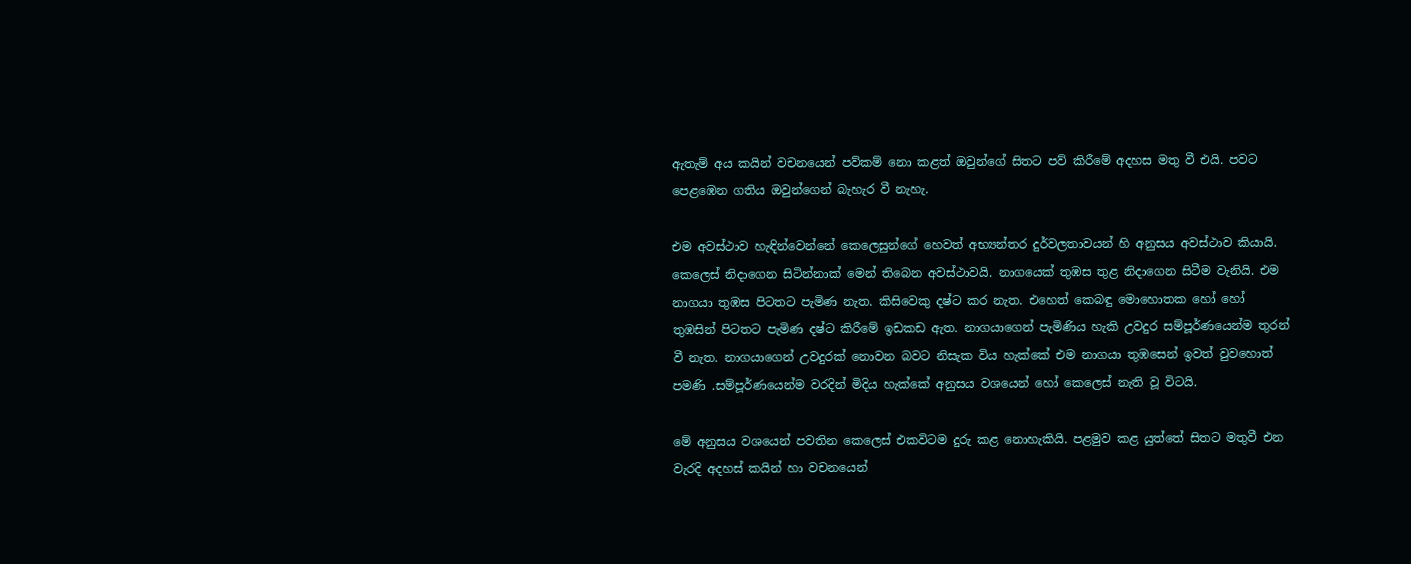ඇතැම් අය කයින් වචනයෙන් පව්කම් නො කළත් ඔවුන්ගේ සිතට පව් කිරීමේ අදහස මතු වී එයි. පවට පෙළඹෙන ගතිය ඔවුන්ගෙන් බැහැර වී නැහැ.

එම අවස්ථාව හැඳින්වෙන්නේ කෙලෙසුන්ගේ හෙවත් අභ්‍යන්තර දුර්වලතාවයන් හි අනුසය අවස්ථාව කියායි. කෙලෙස් නිදාගෙන සිටින්නාක් මෙන් තිබෙන අවස්ථාවයි. නාගයෙක් තුඹස තුළ නිදාගෙන සිටීම වැනියි. එම නාගයා තුඹස පිටතට පැමිණ නැත. කිසිවෙකු දෂ්ට කර නැත. එහෙත් කෙබඳු මොහොතක හෝ හෝ තුඹසින් පිටතට පැමිණ දෂ්ට කිරීමේ ඉඩකඩ ඇත. නාගයාගෙන් පැමිණිය හැකි උවදුර සම්පූර්ණයෙන්ම තුරන් වී නැත. නාගයාගෙන් උවදුරක් නොවන බවට නිසැක විය හැක්කේ එම නාගයා තුඹසෙන් ඉවත් වුවහොත් පමණි .සම්පූර්ණයෙන්ම වරදින් මිදිය හැක්කේ අනුසය වශයෙන් හෝ කෙලෙස් නැති වූ විටයි.

මේ අනුසය වශයෙන් පවතින කෙලෙස් එකවිටම දුරු කළ නොහැකියි. පළමුව කළ යුත්තේ සිතට මතුවී එන වැරදි අදහස් කයින් හා වචනයෙන්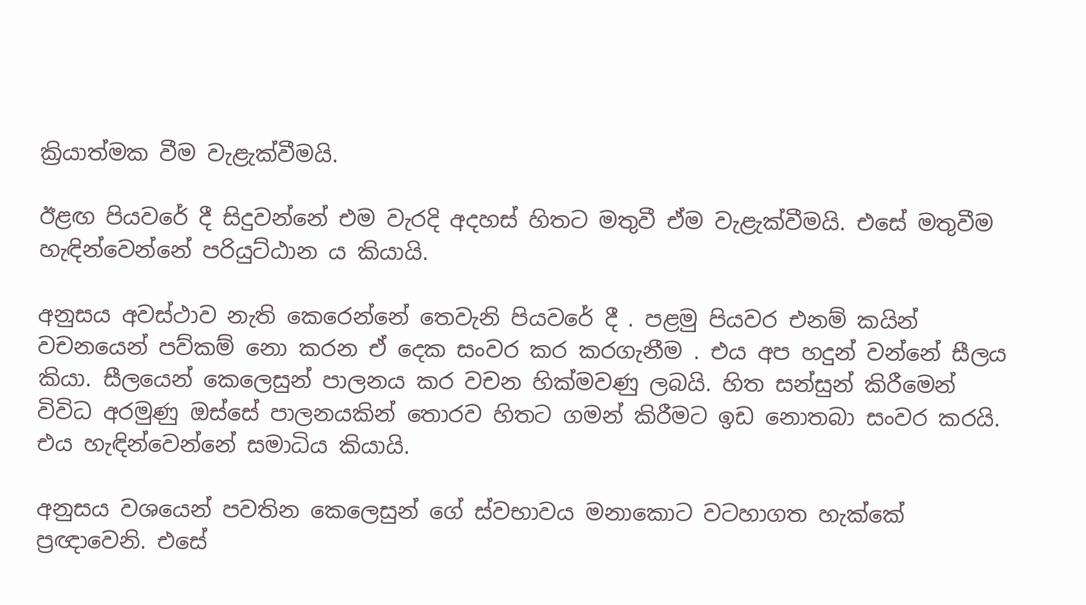ක්‍රියාත්මක වීම වැළැක්වීමයි.

ඊළඟ පියවරේ දී සිදුවන්නේ එම වැරදි අදහස් හිතට මතුවී ඒම වැළැක්වීමයි. එසේ මතුවීම හැඳින්වෙන්නේ පරියුට්ඨාන ය කියායි.

අනුසය අවස්ථාව නැති කෙරෙන්නේ තෙවැනි පියවරේ දී . පළමු පියවර එනම් කයින් වචනයෙන් පව්කම් නො කරන ඒ දෙක සංවර කර කරගැනීම . එය අප හදුන් වන්නේ සීලය කියා. සීලයෙන් කෙලෙසුන් පාලනය කර වචන හික්මවණු ලබයි. හිත සන්සුන් කිරීමෙන් විවිධ අරමුණු ඔස්සේ පාලනයකින් තොරව හිතට ගමන් කිරීමට ඉඩ නොතබා සංවර කරයි. එය හැඳින්වෙන්නේ සමාධිය කියායි.

අනුසය වශයෙන් පවතින කෙලෙසුන් ගේ ස්වභාවය මනාකොට වටහාගත හැක්කේ ප්‍රඥාවෙනි. එසේ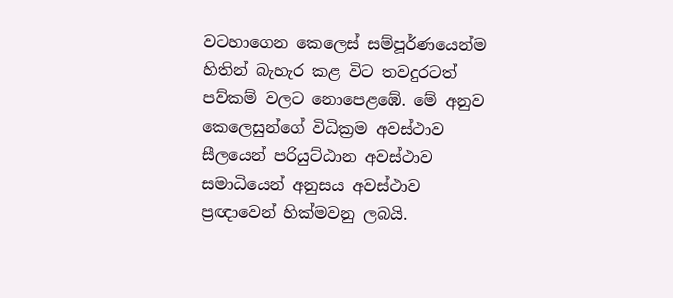වටහාගෙන කෙලෙස් සම්පූර්ණයෙන්ම හිතින් බැහැර කළ විට තවදුරටත් පව්කම් වලට නොපෙළඹේ. මේ අනුව කෙලෙසුන්ගේ විධික්‍රම අවස්ථාව සීලයෙන් පරියුට්ඨාන අවස්ථාව සමාධියෙන් අනුසය අවස්ථාව ප්‍රඥාවෙන් හික්මවනු ලබයි.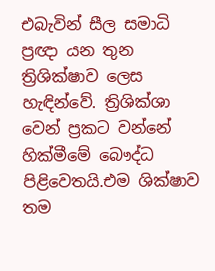එබැවින් සීල සමාධි ප්‍රඥා යන තුන ත්‍රිශික්ෂාව ලෙස හැඳින්වේ. ත්‍රිශික්ශා වෙන් ප්‍රකට වන්නේ හික්මීමේ බෞද්ධ පිළිවෙතයි.එම ශික්ෂාව තම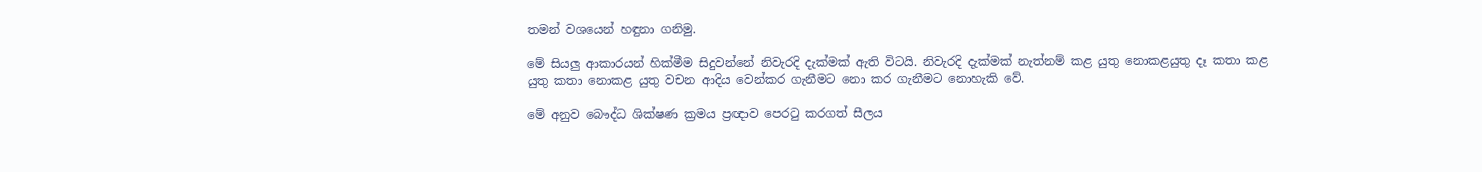තමන් වශයෙන් හඳුනා ගනිමු.

මේ සියලු ආකාරයන් හික්මීම සිදුවන්නේ නිවැරදි දැක්මක් ඇති විටයි. නිවැරදි දැක්මක් නැත්නම් කළ යුතු නොකළයුතු දෑ කතා කළ යුතු කතා නොකළ යුතු වචන ආදිය වෙන්කර ගැනීමට නො කර ගැනීමට නොහැකි වේ.

මේ අනුව බෞද්ධ ශික්ෂණ ක්‍රමය ප්‍රඥාව පෙරටු කරගත් සීලය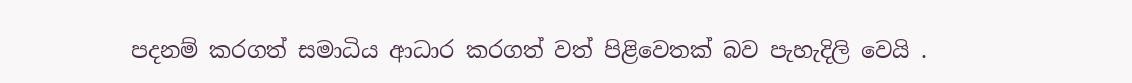පදනම් කරගත් සමාධිය ආධාර කරගත් වත් පිළිවෙතක් බව පැහැදිලි වෙයි .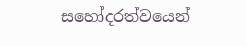සහෝදරත්වයෙන්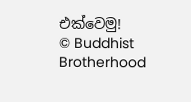එක්වෙමු!
© Buddhist Brotherhood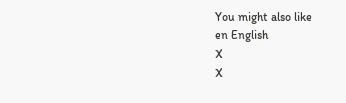You might also like
en English
X
X